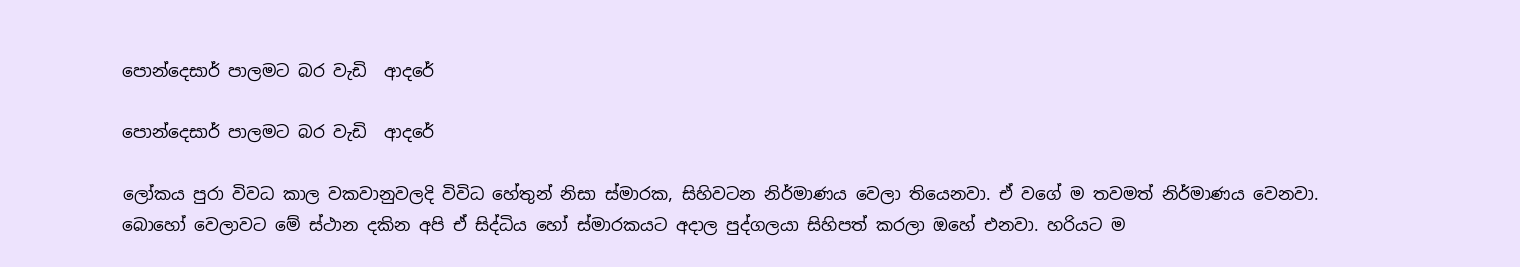පොන්දෙසාර් පාලමට බර වැඩි  ආදරේ

පොන්දෙසාර් පාලමට බර වැඩි  ආදරේ

ලෝකය පුරා විවධ කාල වකවානුවලදි විවිධ හේතුන් නිසා ස්මාරක, සිහිවටන නිර්මාණය වෙලා තියෙනවා. ඒ වගේ ම තවමත් නිර්මාණය වෙනවා. බොහෝ වෙලාවට මේ ස්ථාන දකින අපි ඒ සිද්ධිය හෝ ස්මාරකයට අදාල පුද්ගලයා සිහිපත් කරලා ඔහේ එනවා. හරියට ම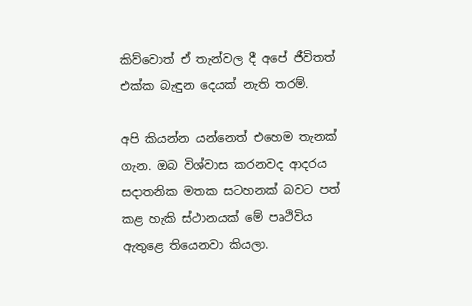කිව්වොත් ඒ තැන්වල දී අපේ ජීවිතත් එක්ක බැඳුන දෙයක් නැති තරම්.

අපි කියන්න යන්නෙත් එහෙම තැනක් ගැන. ඔබ විශ්වාස කරනවද ආදරය සදාතනික මතක සටහනක් බවට පත් කළ හැකි ස්ථානයක් මේ පෘථිවිය ඇතුළෙ තියෙනවා කියලා.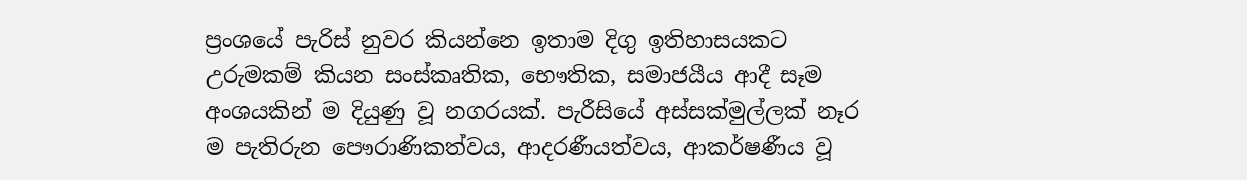ප්‍රංශයේ පැරිස් නුවර කියන්නෙ ඉතාම දිගු ඉතිහාසයකට උරුමකම් කියන සංස්කෘතික, භෞතික, සමාජයීය ආදී සෑම අංශයකින් ම දියුණු වූ නගරයක්. පැරීසියේ අස්සක්මුල්ලක් නෑර ම පැතිරුන පෞරාණිකත්වය, ආදරණීයත්වය, ආකර්ෂණීය වූ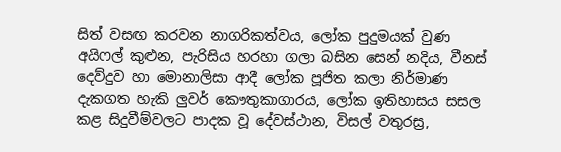සිත් වසඟ කරවන නාගරිකත්වය, ලෝක පුදුමයක් වුණ අයිෆල් කුළුන, පැරිසිය හරහා ගලා බසින සෙන් නදිය, වීනස් දෙව්දුව හා මොනාලිසා ආදී ලෝක පූජිත කලා නිර්මාණ දැකගත හැකි ලුවර් කෞතුකාගාරය, ලෝක ඉතිහාසය සසල කළ සිදුවීම්වලට පාදක වූ දේවස්ථාන, විසල් වතුරස්‍ර,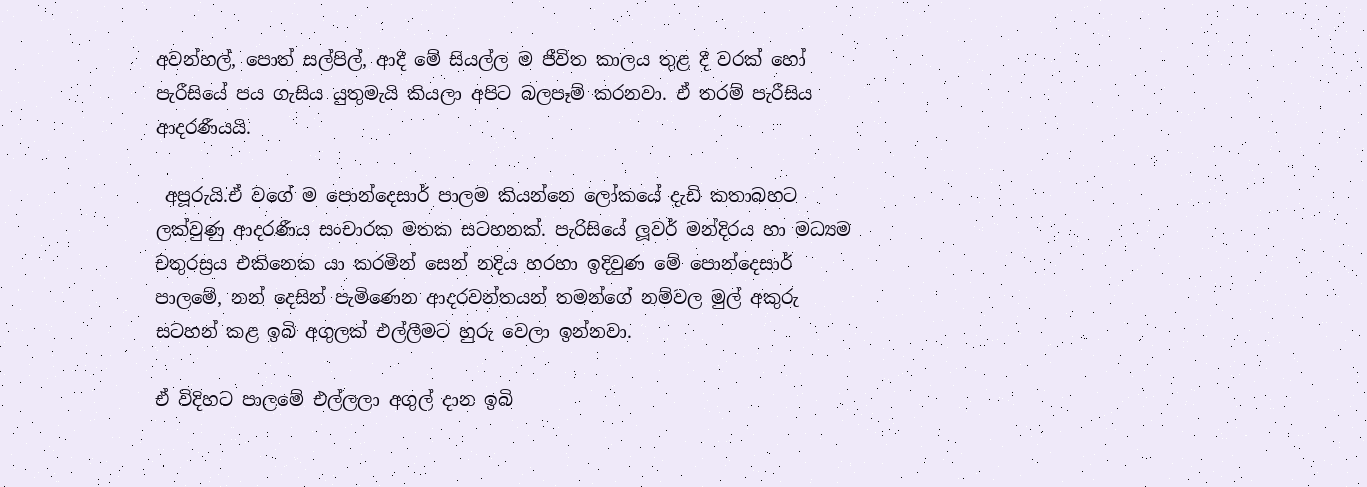අවන්හල්, පොත් සල්පිල්, ආදී මේ සියල්ල ම ජීවිත කාලය තුළ දී වරක් හෝ පැරීසියේ පය ගැසිය යුතුමැයි කියලා අපිට බලපෑම් කරනවා. ඒ තරම් පැරීසිය ආදරණීයයි.

 අපූරුයි.ඒ වගේ ම පොන්දෙසාර් පාලම කියන්නෙ ලෝකයේ දැඩි කතාබහට ලක්වුණු ආදරණීය සංචාරක මතක සටහනක්. පැරිසියේ ලූවර් මන්දිරය හා මධ්‍යම චතුරස්‍රය එකිනෙක යා කරමින් සෙන් නදිය හරහා ඉදිවුණ මේ පොන්දෙසාර් පාලමේ, නන් දෙසින් පැමිණෙන ආදරවන්තයන් තමන්ගේ නම්වල මුල් අකුරු සටහන් කළ ඉබි අගුලක් එල්ලීමට හුරු වෙලා ඉන්නවා.

ඒ විදිහට පාලමේ එල්ලලා අගුල් දාන ඉබි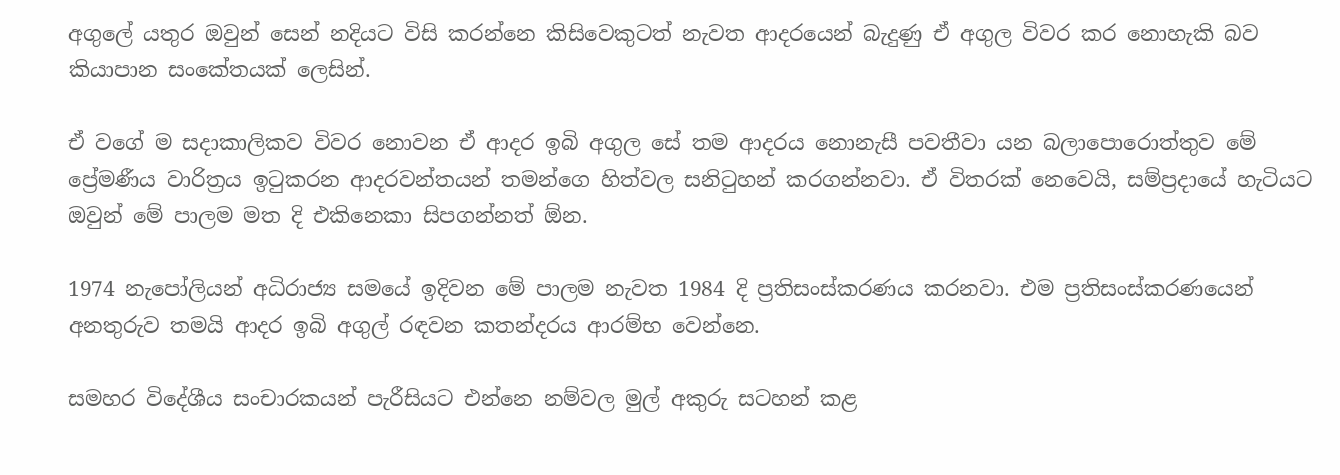අගුලේ යතුර ඔවුන් සෙන් නදියට විසි කරන්නෙ කිසිවෙකුටත් නැවත ආදරයෙන් බැදුණු ඒ අගුල විවර කර නොහැකි බව කියාපාන සංකේතයක් ලෙසින්.

ඒ වගේ ම සදාකාලිකව විවර නොවන ඒ ආදර ඉබි අගුල සේ තම ආදරය නොනැසී පවතීවා යන බලාපොරොත්තුව මේ ප්‍රේමණීය වාරිත්‍රය ඉටුකරන ආදරවන්තයන් තමන්ගෙ හිත්වල සනිටුහන් කරගන්නවා. ඒ විතරක් නෙවෙයි, සම්ප්‍රදායේ හැටියට ඔවුන් මේ පාලම මත දි එකිනෙකා සිපගන්නත් ඕන.

1974 නැපෝලියන් අධිරාජ්‍ය සමයේ ඉදිවන මේ පාලම නැවත 1984 දි ප්‍රතිසංස්කරණය කරනවා. එම ප්‍රතිසංස්කරණයෙන් අනතුරුව තමයි ආදර ඉබි අගුල් රඳවන කතන්දරය ආරම්භ වෙන්නෙ.

සමහර විදේශීය සංචාරකයන් පැරීසියට එන්නෙ නම්වල මුල් අකුරු සටහන් කළ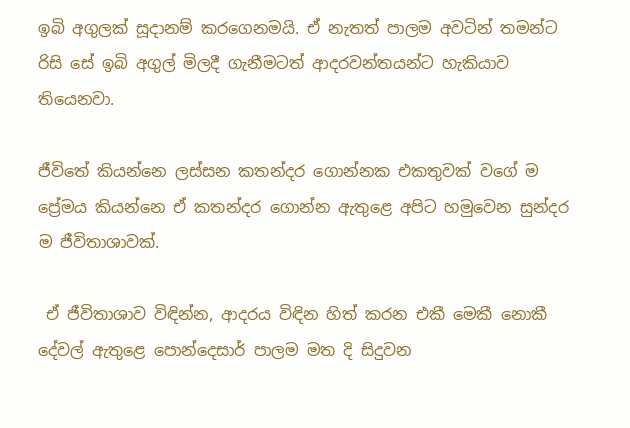ඉබි අගුලක් සූදානම් කරගෙනමයි. ඒ නැතත් පාලම අවටින් තමන්ට රිසි සේ ඉබි අගුල් මිලදී ගැනීමටත් ආදරවන්තයන්ට හැකියාව තියෙනවා.

ජීවිතේ කියන්නෙ ලස්සන කතන්දර ගොන්නක එකතුවක් වගේ ම ප්‍රේමය කියන්නෙ ඒ කතන්දර ගොන්න ඇතුළෙ අපිට හමුවෙන සුන්දර ම ජීවිතාශාවක්.

 ඒ ජීවිතාශාව විඳින්න, ආදරය විඳින හිත් කරන එකී මෙකී නොකී දේවල් ඇතුළෙ පොන්දෙසාර් පාලම මත දි සිදුවන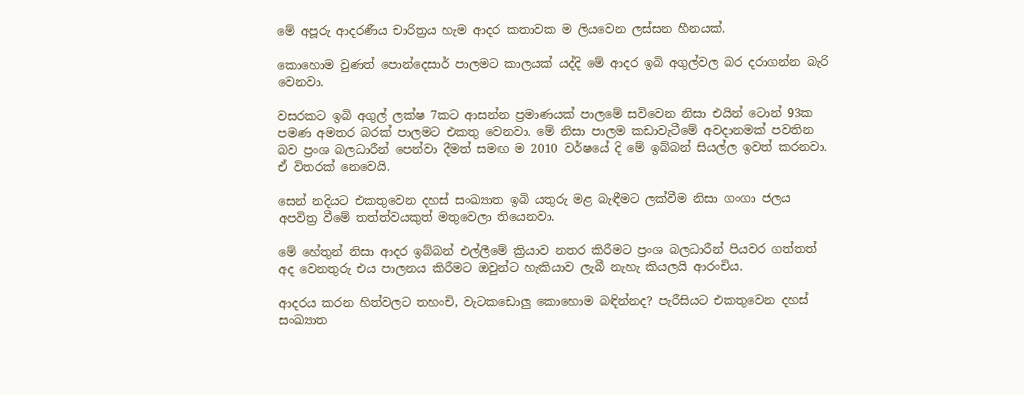මේ අපූරු ආදරණීය චාරිත්‍රය හැම ආදර කතාවක ම ලියවෙන ලස්සන හීනයක්.

කොහොම වුණත් පොන්දෙසාර් පාලමට කාලයක් යද්දි මේ ආදර ඉබි අගුල්වල බර දරාගන්න බැරි වෙනවා.

වසරකට ඉබි අගුල් ලක්ෂ 7කට ආසන්න ප්‍රමාණයක් පාලමේ සවිවෙන නිසා එයින් ටොන් 93ක පමණ අමතර බරක් පාලමට එකතු වෙනවා. මේ නිසා පාලම කඩාවැටීමේ අවදානමක් පවතින බව ප්‍රංශ බලධාරීන් පෙන්වා දීමත් සමඟ ම 2010 වර්ෂයේ දි මේ ඉබ්බන් සියල්ල ඉවත් කරනවා. ඒ විතරක් නෙවෙයි.

සෙන් නදියට එකතුවෙන දහස් සංඛ්‍යාත ඉබි යතුරු මළ බැඳීමට ලක්වීම නිසා ගංගා ජලය අපවිත්‍ර වීමේ තත්ත්වයකුත් මතුවෙලා තියෙනවා.

මේ හේතුන් නිසා ආදර ඉබ්බන් එල්ලීමේ ක්‍රියාව නතර කිරීමට ප්‍රංශ බලධාරීන් පියවර ගත්තත් අද වෙනතුරු එය පාලනය කිරීමට ඔවුන්ට හැකියාව ලැබී නැහැ කියලයි ආරංචිය.

ආදරය කරන හිත්වලට තහංචි, වැටකඩොලු කොහොම බඳින්නද? පැරීසියට එකතුවෙන දහස් සංඛ්‍යාත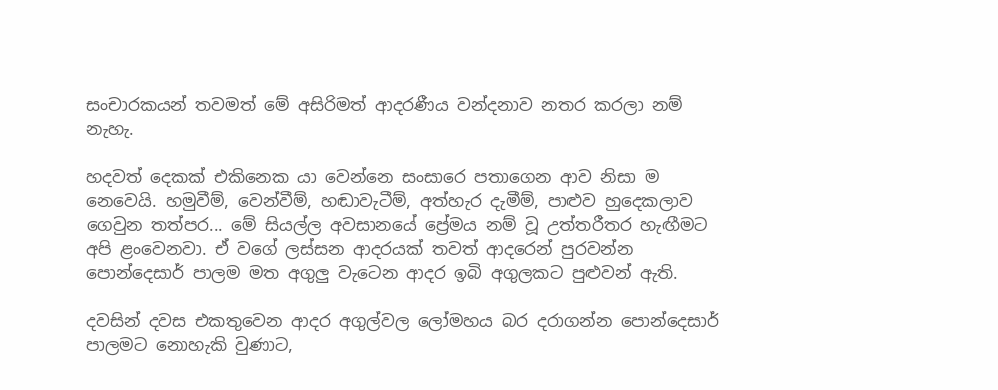සංචාරකයන් තවමත් මේ අසිරිමත් ආදරණීය වන්දනාව නතර කරලා නම් නැහැ.

හදවත් දෙකක් එකිනෙක යා වෙන්නෙ සංසාරෙ පතාගෙන ආව නිසා ම නෙවෙයි. හමුවීම්, වෙන්වීම්, හඬාවැටීම්, අත්හැර දැමීම්, පාළුව හුදෙකලාව ගෙවුන තත්පර... මේ සියල්ල අවසානයේ ප්‍රේමය නම් වූ උත්තරීතර හැඟීමට අපි ළංවෙනවා. ඒ වගේ ලස්සන ආදරයක් තවත් ආදරෙන් පුරවන්න පොන්දෙසාර් පාලම මත අගුලු වැටෙන ආදර ඉබි අගුලකට පුළුවන් ඇති.

දවසින් දවස එකතුවෙන ආදර අගුල්වල ලෝමහය බර දරාගන්න පොන්දෙසාර් පාලමට නොහැකි වුණාට,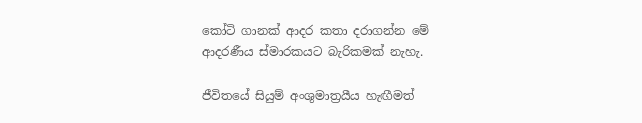කෝටි ගානක් ආදර කතා දරාගන්න මේ ආදරණීය ස්මාරකයට බැරිකමක් නැහැ.

ජීවිතයේ සියුම් අංශුමාත්‍රයීය හැඟීමත්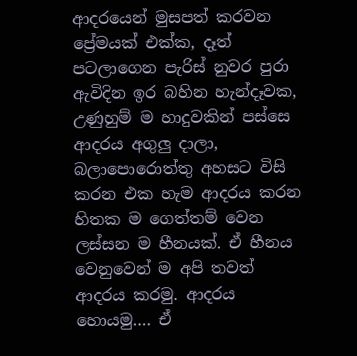ආදරයෙන් මුසපත් කරවන ප්‍රේමයක් එක්ක, දෑත් පටලාගෙන පැරිස් නුවර පුරා ඇවිදින ඉර බහින හැන්දෑවක, උණුහුම් ම හාදුවකින් පස්සෙ ආදරය අගුලු දාලා, බලාපොරොත්තු අහසට විසි කරන එක හැම ආදරය කරන හිතක ම ගෙත්තම් වෙන ලස්සන ම හීනයක්. ඒ හීනය වෙනුවෙන් ම අපි තවත් ආදරය කරමු. ආදරය හොයමු…. ඒ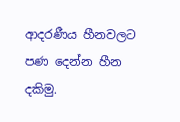ආදරණීය හීනවලට පණ දෙන්න හීන දකිමු.